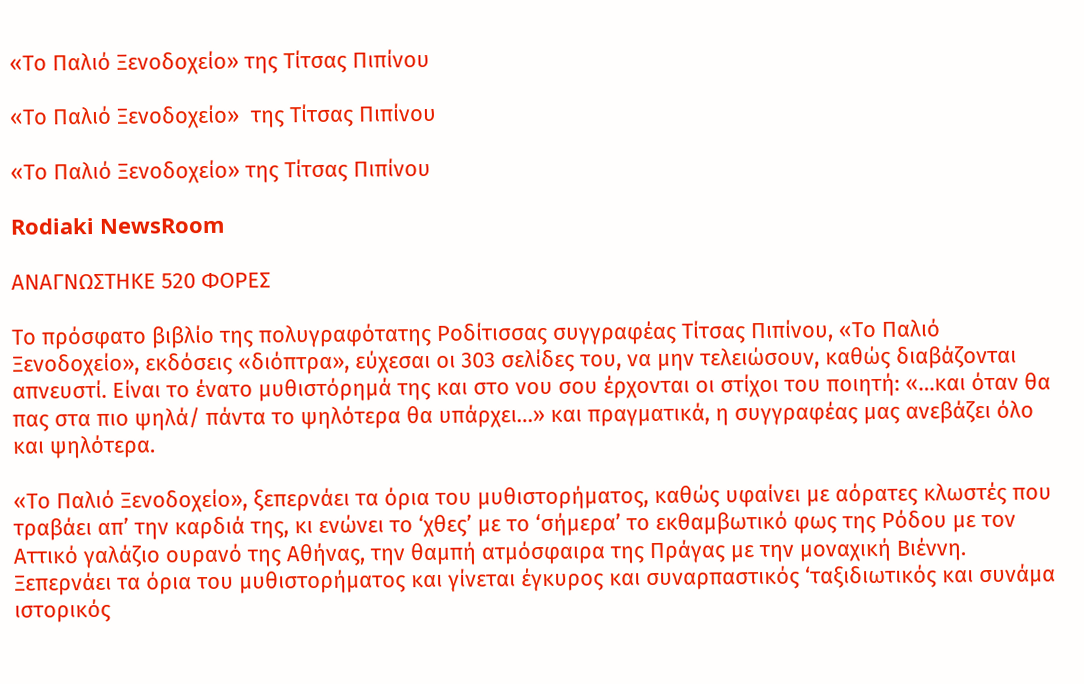«Το Παλιό Ξενοδοχείο» της Τίτσας Πιπίνου

«Το Παλιό Ξενοδοχείο»  της Τίτσας Πιπίνου

«Το Παλιό Ξενοδοχείο» της Τίτσας Πιπίνου

Rodiaki NewsRoom

ΑΝΑΓΝΩΣΤΗΚΕ 520 ΦΟΡΕΣ

Tο πρόσφατο βιβλίο της πολυγραφότατης Ροδίτισσας συγγραφέας Τίτσας Πιπίνου, «Το Παλιό Ξενοδοχείο», εκδόσεις «διόπτρα», εύχεσαι οι 303 σελίδες του, να μην τελειώσουν, καθώς διαβάζονται απνευστί. Είναι το ένατο μυθιστόρημά της και στο νου σου έρχονται οι στίχοι του ποιητή: «…και όταν θα πας στα πιο ψηλά/ πάντα το ψηλότερα θα υπάρχει…» και πραγματικά, η συγγραφέας μας ανεβάζει όλο και ψηλότερα.

«Το Παλιό Ξενοδοχείο», ξεπερνάει τα όρια του μυθιστορήματος, καθώς υφαίνει με αόρατες κλωστές που τραβάει απ’ την καρδιά της, κι ενώνει το ‘χθες’ με το ‘σήμερα’ το εκθαμβωτικό φως της Ρόδου με τον Αττικό γαλάζιο ουρανό της Αθήνας, την θαμπή ατμόσφαιρα της Πράγας με την μοναχική Βιέννη. Ξεπερνάει τα όρια του μυθιστορήματος και γίνεται έγκυρος και συναρπαστικός ‘ταξιδιωτικός και συνάμα ιστορικός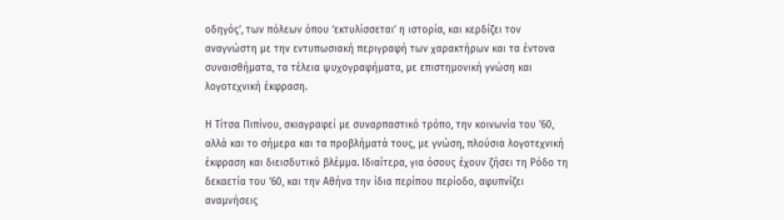οδηγός’, των πόλεων όπου ‘εκτυλίσσεται’ η ιστορία, και κερδίζει τον αναγνώστη με την εντυπωσιακή περιγραφή των χαρακτήρων και τα έντονα συναισθήματα, τα τέλεια ψυχογραφήματα, με επιστημονική γνώση και λογοτεχνική έκφραση.

Η Τίτσα Πιπίνου, σκιαγραφεί με συναρπαστικό τρόπο, την κοινωνία του ’60, αλλά και το σήμερα και τα προβλήματά τους, με γνώση, πλούσια λογοτεχνική έκφραση και διεισδυτικό βλέμμα. Ιδιαίτερα, για όσους έχουν ζήσει τη Ρόδο τη δεκαετία του ’60, και την Αθήνα την ίδια περίπου περίοδο, αφυπνίζει αναμνήσεις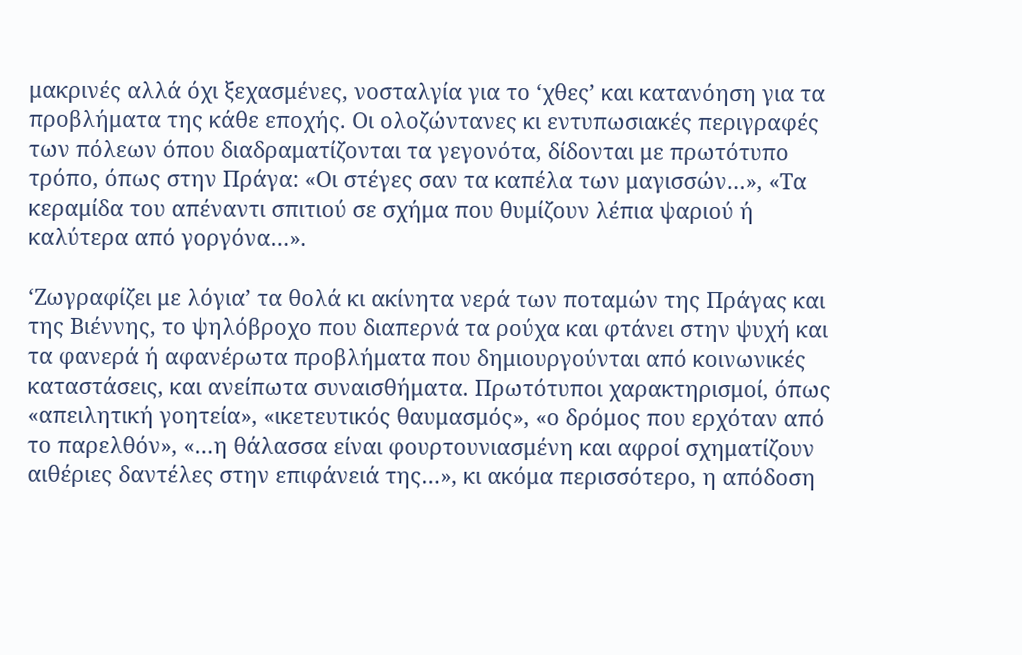μακρινές αλλά όχι ξεχασμένες, νοσταλγία για το ‘χθες’ και κατανόηση για τα προβλήματα της κάθε εποχής. Οι ολοζώντανες κι εντυπωσιακές περιγραφές των πόλεων όπου διαδραματίζονται τα γεγονότα, δίδονται με πρωτότυπο τρόπο, όπως στην Πράγα: «Οι στέγες σαν τα καπέλα των μαγισσών…», «Τα κεραμίδα του απέναντι σπιτιού σε σχήμα που θυμίζουν λέπια ψαριού ή καλύτερα από γοργόνα…».

‘Ζωγραφίζει με λόγια’ τα θολά κι ακίνητα νερά των ποταμών της Πράγας και της Βιέννης, το ψηλόβροχο που διαπερνά τα ρούχα και φτάνει στην ψυχή και τα φανερά ή αφανέρωτα προβλήματα που δημιουργούνται από κοινωνικές καταστάσεις, και ανείπωτα συναισθήματα. Πρωτότυποι χαρακτηρισμοί, όπως «απειλητική γοητεία», «ικετευτικός θαυμασμός», «ο δρόμος που ερχόταν από το παρελθόν», «…η θάλασσα είναι φουρτουνιασμένη και αφροί σχηματίζουν αιθέριες δαντέλες στην επιφάνειά της…», κι ακόμα περισσότερο, η απόδοση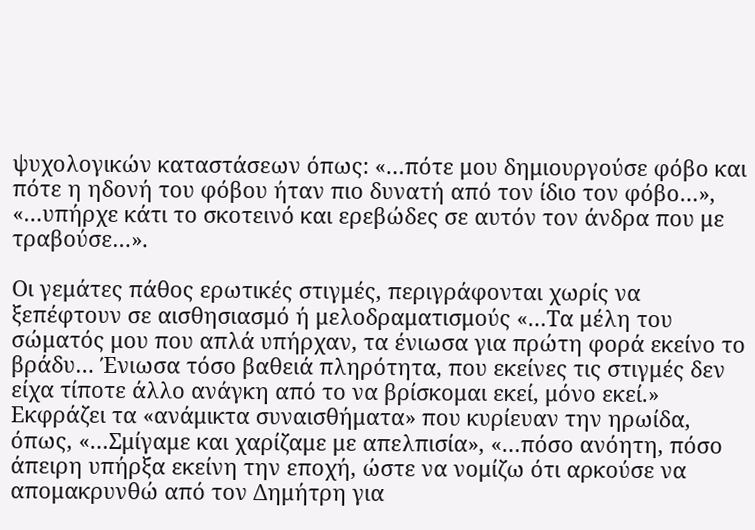ψυχολογικών καταστάσεων όπως: «…πότε μου δημιουργούσε φόβο και πότε η ηδονή του φόβου ήταν πιο δυνατή από τον ίδιο τον φόβο…», «…υπήρχε κάτι το σκοτεινό και ερεβώδες σε αυτόν τον άνδρα που με τραβούσε…».

Οι γεμάτες πάθος ερωτικές στιγμές, περιγράφονται χωρίς να ξεπέφτουν σε αισθησιασμό ή μελοδραματισμούς «…Τα μέλη του σώματός μου που απλά υπήρχαν, τα ένιωσα για πρώτη φορά εκείνο το βράδυ… Ένιωσα τόσο βαθειά πληρότητα, που εκείνες τις στιγμές δεν είχα τίποτε άλλο ανάγκη από το να βρίσκομαι εκεί, μόνο εκεί.» Εκφράζει τα «ανάμικτα συναισθήματα» που κυρίευαν την ηρωίδα, όπως, «…Σμίγαμε και χαρίζαμε με απελπισία», «…πόσο ανόητη, πόσο άπειρη υπήρξα εκείνη την εποχή, ώστε να νομίζω ότι αρκούσε να απομακρυνθώ από τον Δημήτρη για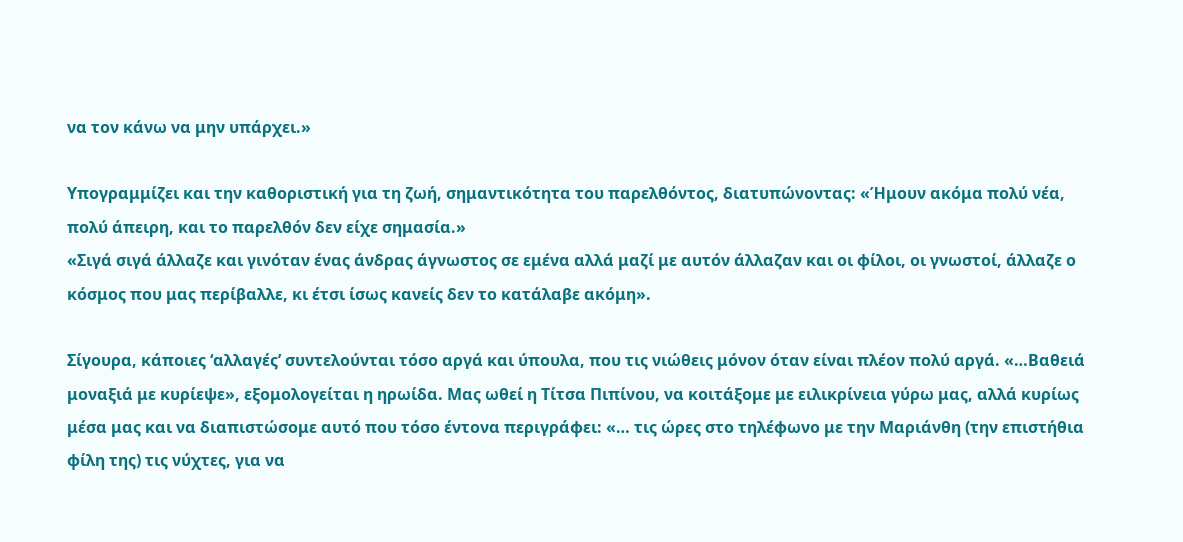να τον κάνω να μην υπάρχει.»

Υπογραμμίζει και την καθοριστική για τη ζωή, σημαντικότητα του παρελθόντος, διατυπώνοντας: «Ήμουν ακόμα πολύ νέα, πολύ άπειρη, και το παρελθόν δεν είχε σημασία.»
«Σιγά σιγά άλλαζε και γινόταν ένας άνδρας άγνωστος σε εμένα αλλά μαζί με αυτόν άλλαζαν και οι φίλοι, οι γνωστοί, άλλαζε ο κόσμος που μας περίβαλλε, κι έτσι ίσως κανείς δεν το κατάλαβε ακόμη».

Σίγουρα, κάποιες ‘αλλαγές’ συντελούνται τόσο αργά και ύπουλα, που τις νιώθεις μόνον όταν είναι πλέον πολύ αργά. «…Βαθειά μοναξιά με κυρίεψε», εξομολογείται η ηρωίδα. Μας ωθεί η Τίτσα Πιπίνου, να κοιτάξομε με ειλικρίνεια γύρω μας, αλλά κυρίως μέσα μας και να διαπιστώσομε αυτό που τόσο έντονα περιγράφει: «… τις ώρες στο τηλέφωνο με την Μαριάνθη (την επιστήθια φίλη της) τις νύχτες, για να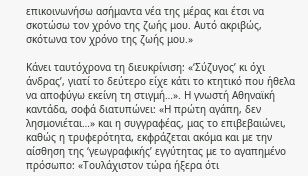επικοινωνήσω ασήμαντα νέα της μέρας και έτσι να σκοτώσω τον χρόνο της ζωής μου. Αυτό ακριβώς, σκότωνα τον χρόνο της ζωής μου.»

Κάνει ταυτόχρονα τη διευκρίνιση: «‘Σύζυγος’ κι όχι άνδρας’, γιατί το δεύτερο είχε κάτι το κτητικό που ήθελα να αποφύγω εκείνη τη στιγμή…». Η γνωστή Αθηναϊκή καντάδα, σοφά διατυπώνει: «Η πρώτη αγάπη, δεν λησμονιέται…» και η συγγραφέας, μας το επιβεβαιώνει, καθώς η τρυφερότητα, εκφράζεται ακόμα και με την αίσθηση της ‘γεωγραφικής’ εγγύτητας με το αγαπημένο πρόσωπο: «Τουλάχιστον τώρα ήξερα ότι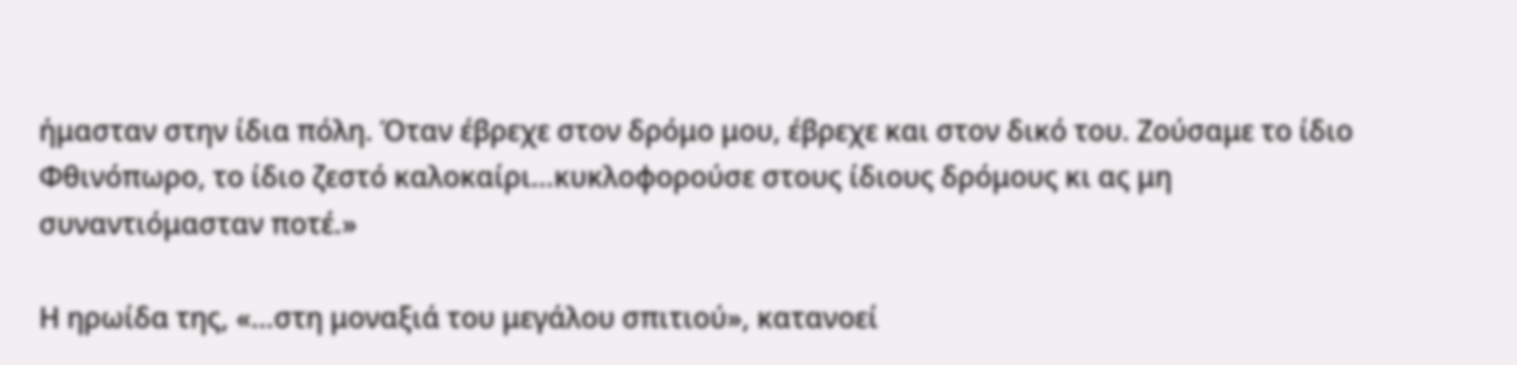ήμασταν στην ίδια πόλη. Όταν έβρεχε στον δρόμο μου, έβρεχε και στον δικό του. Ζούσαμε το ίδιο Φθινόπωρο, το ίδιο ζεστό καλοκαίρι…κυκλοφορούσε στους ίδιους δρόμους κι ας μη συναντιόμασταν ποτέ.»

Η ηρωίδα της, «…στη μοναξιά του μεγάλου σπιτιού», κατανοεί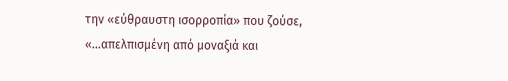την «εύθραυστη ισορροπία» που ζούσε, «…απελπισμένη από μοναξιά και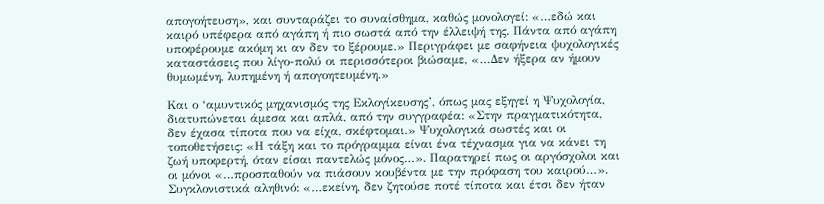απογοήτευση», και συνταράζει το συναίσθημα, καθώς μονολογεί: «…εδώ και καιρό υπέφερα από αγάπη ή πιο σωστά από την έλλειψή της. Πάντα από αγάπη υποφέρουμε ακόμη κι αν δεν το ξέρουμε.» Περιγράφει με σαφήνεια ψυχολογικές καταστάσεις που λίγο-πολύ οι περισσότεροι βιώσαμε, «…Δεν ήξερα αν ήμουν θυμωμένη, λυπημένη ή απογοητευμένη.»

Και ο ‘αμυντικός μηχανισμός της Εκλογίκευσης’, όπως μας εξηγεί η Ψυχολογία, διατυπώνεται άμεσα και απλά, από την συγγραφέα: «Στην πραγματικότητα, δεν έχασα τίποτα που να είχα, σκέφτομαι.» Ψυχολογικά σωστές και οι τοποθετήσεις: «Η τάξη και το πρόγραμμα είναι ένα τέχνασμα για να κάνει τη ζωή υποφερτή, όταν είσαι παντελώς μόνος…». Παρατηρεί πως οι αργόσχολοι και οι μόνοι «…προσπαθούν να πιάσουν κουβέντα με την πρόφαση του καιρού…». Συγκλονιστικά αληθινό: «…εκείνη, δεν ζητούσε ποτέ τίποτα και έτσι δεν ήταν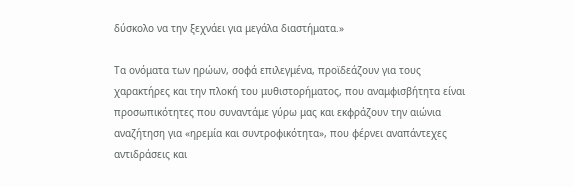δύσκολο να την ξεχνάει για μεγάλα διαστήματα.»

Τα ονόματα των ηρώων, σοφά επιλεγμένα, προϊδεάζουν για τους χαρακτήρες και την πλοκή του μυθιστορήματος, που αναμφισβήτητα είναι προσωπικότητες που συναντάμε γύρω μας και εκφράζουν την αιώνια αναζήτηση για «ηρεμία και συντροφικότητα», που φέρνει αναπάντεχες αντιδράσεις και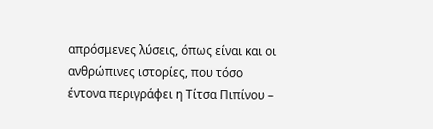απρόσμενες λύσεις, όπως είναι και οι ανθρώπινες ιστορίες, που τόσο έντονα περιγράφει η Τίτσα Πιπίνου –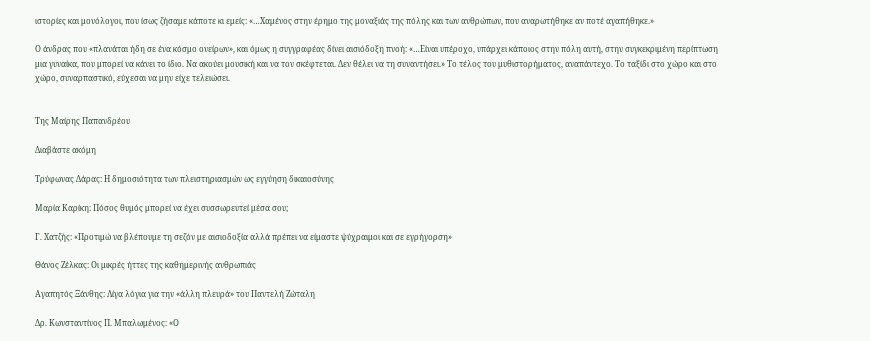ιστορίες και μονόλογοι, που ίσως ζήσαμε κάποτε κι εμείς: «…Χαμένος στην έρημο της μοναξιάς της πόλης και των ανθρώπων, που αναρωτήθηκε αν ποτέ αγαπήθηκε.»

Ο άνδρας που «πλανάται ήδη σε ένα κόσμο ονείρων», και όμως η συγγραφέας δίνει αισιόδοξη πνοή: «…Είναι υπέροχο, υπάρχει κάποιος στην πόλη αυτή, στην συγκεκριμένη περίπτωση μια γυναίκα, που μπορεί να κάνει το ίδιο. Να ακούει μουσική και να τον σκέφτεται. Δεν θέλει να τη συναντήσει.» Το τέλος του μυθιστορήματος, αναπάντεχο. Το ταξίδι στο χώρο και στο χώρο, συναρπαστικό, εύχεσαι να μην είχε τελειώσει.


Της Μαίρης Παπανδρέου

Διαβάστε ακόμη

Τρύφωνας Δάρας: Η δημοσιότητα των πλειστηριασμών ως εγγύηση δικαιοσύνης

Μαρία Καρίκη: Πόσος θυμός μπορεί να έχει συσσωρευτεί μέσα σου;

Γ. Χατζής: «Προτιμώ να βλέπουμε τη σεζόν με αισιοδοξία αλλά πρέπει να είμαστε ψύχραιμοι και σε εγρήγορση»

Θάνος Ζέλκας: Οι μικρές ήττες της καθημερινής ανθρωπιάς

Αγαπητός Ξάνθης: Λίγα λόγια για την «άλλη πλευρά» του Παντελή Ζώταλη

Δρ. Κωνσταντίνος Π. Μπαλωμένος: «Ο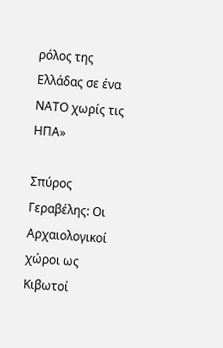ρόλος της Ελλάδας σε ένα ΝΑΤΟ χωρίς τις ΗΠΑ»

Σπύρος Γεραβέλης: Οι Αρχαιολογικοί χώροι ως Κιβωτοί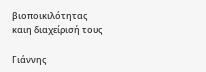βιοποικιλότητας καιη διαχείρισή τους

Γιάννης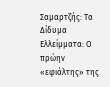Σαμαρτζής: Τα Δίδυμα Ελλείμματα: Ο πρώην «εφιάλτης» της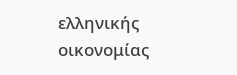ελληνικής οικονομίας